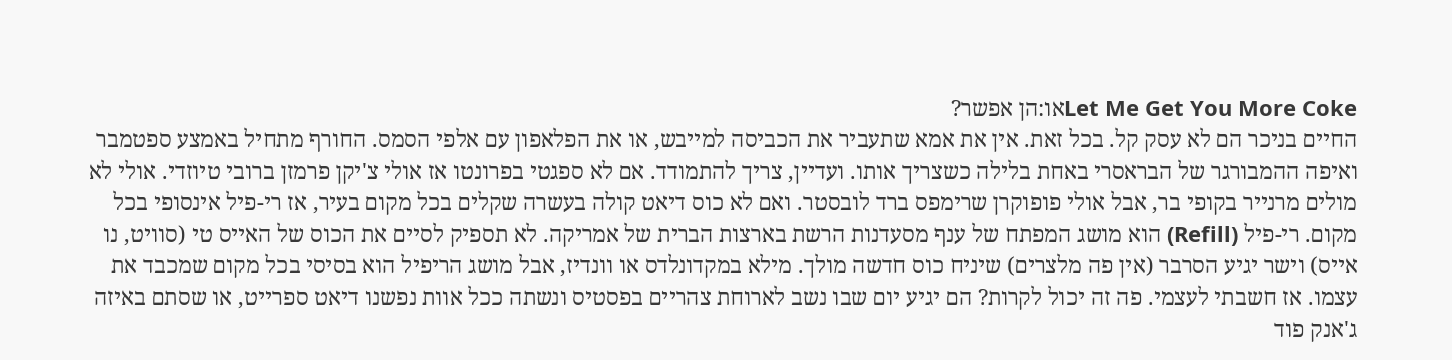Let Me Get You More Cokeאו:הן אפשר?
החיים בניכר הם לא עסק קל. בכל זאת. אין את אמא שתעביר את הכביסה למייבש, או את הפלאפון עם אלפי הסמס. החורף מתחיל באמצע ספטמבר ואיפה ההמבורגר של הבראסרי באחת בלילה כשצריך אותו. ועדיין, צריך להתמודד. אם לא ספגטי בפרונטו אז אולי צ'יקן פרמזן ברובי טיוזדי. אולי לא מולים מרנייר בקופי בר, אבל אולי פופוקרן שרימפס ברד לובסטר. ואם לא כוס דיאט קולה בעשרה שקלים בכל מקום בעיר, אז רי-פיל אינסופי בכל מקום. רי-פיל (Refill) הוא מושג המפתח של ענף מסעדנות הרשת בארצות הברית של אמריקה. לא תספיק לסיים את הכוס של האייס טי (סוויט, נו אייס) וישר יגיע הסרבר (אין פה מלצרים) שיניח כוס חדשה מולך. מילא במקדונלדס או וונדיז, אבל מושג הריפיל הוא בסיסי בכל מקום שמכבד את עצמו. אז חשבתי לעצמי. פה זה יכול לקרות? הם יגיע יום שבו נשב לארוחת צהריים בפסטיס ונשתה ככל אוות נפשנו דיאט ספרייט, או שסתם באיזה ג'אנק פוד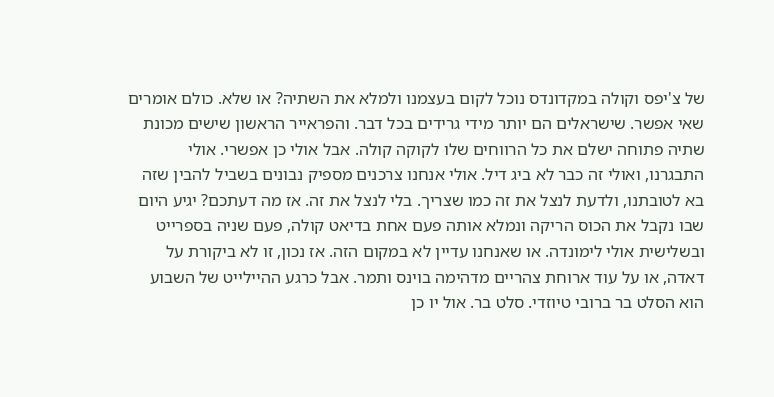של צ'יפס וקולה במקדונדס נוכל לקום בעצמנו ולמלא את השתיה? או שלא. כולם אומרים שאי אפשר. שישראלים הם יותר מידי גרידים בכל דבר. והפראייר הראשון שישים מכונת שתיה פתוחה ישלם את כל הרווחים שלו לקוקה קולה. אבל אולי כן אפשרי. אולי התבגרנו, ואולי זה כבר לא ביג דיל. אולי אנחנו צרכנים מספיק נבונים בשביל להבין שזה בא לטובתנו, ולדעת לנצל את זה כמו שצריך. בלי לנצל את זה. אז מה דעתכם? יגיע היום שבו נקבל את הכוס הריקה ונמלא אותה פעם אחת בדיאט קולה, פעם שניה בספרייט ובשלישית אולי לימונדה. או שאנחנו עדיין לא במקום הזה. אז נכון, זו לא ביקורת על דאדה, או על עוד ארוחת צהריים מדהימה בוינס ותמר. אבל כרגע ההיילייט של השבוע הוא הסלט בר ברובי טיוזדי. סלט בר. אול יו כן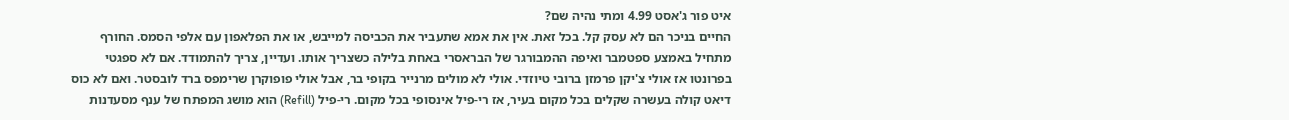איט פור ג'אסט 4.99 ומתי נהיה שם?
החיים בניכר הם לא עסק קל. בכל זאת. אין את אמא שתעביר את הכביסה למייבש, או את הפלאפון עם אלפי הסמס. החורף מתחיל באמצע ספטמבר ואיפה ההמבורגר של הבראסרי באחת בלילה כשצריך אותו. ועדיין, צריך להתמודד. אם לא ספגטי בפרונטו אז אולי צ'יקן פרמזן ברובי טיוזדי. אולי לא מולים מרנייר בקופי בר, אבל אולי פופוקרן שרימפס ברד לובסטר. ואם לא כוס דיאט קולה בעשרה שקלים בכל מקום בעיר, אז רי-פיל אינסופי בכל מקום. רי-פיל (Refill) הוא מושג המפתח של ענף מסעדנות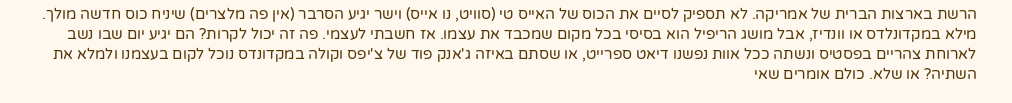הרשת בארצות הברית של אמריקה. לא תספיק לסיים את הכוס של האייס טי (סוויט, נו אייס) וישר יגיע הסרבר (אין פה מלצרים) שיניח כוס חדשה מולך. מילא במקדונלדס או וונדיז, אבל מושג הריפיל הוא בסיסי בכל מקום שמכבד את עצמו. אז חשבתי לעצמי. פה זה יכול לקרות? הם יגיע יום שבו נשב לארוחת צהריים בפסטיס ונשתה ככל אוות נפשנו דיאט ספרייט, או שסתם באיזה ג'אנק פוד של צ'יפס וקולה במקדונדס נוכל לקום בעצמנו ולמלא את השתיה? או שלא. כולם אומרים שאי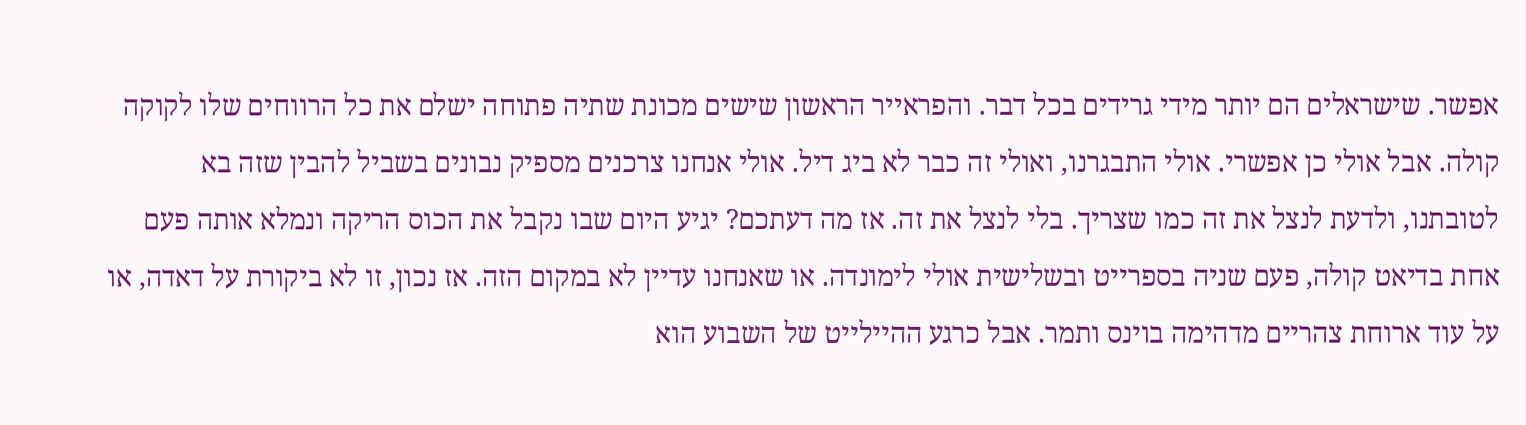אפשר. שישראלים הם יותר מידי גרידים בכל דבר. והפראייר הראשון שישים מכונת שתיה פתוחה ישלם את כל הרווחים שלו לקוקה קולה. אבל אולי כן אפשרי. אולי התבגרנו, ואולי זה כבר לא ביג דיל. אולי אנחנו צרכנים מספיק נבונים בשביל להבין שזה בא לטובתנו, ולדעת לנצל את זה כמו שצריך. בלי לנצל את זה. אז מה דעתכם? יגיע היום שבו נקבל את הכוס הריקה ונמלא אותה פעם אחת בדיאט קולה, פעם שניה בספרייט ובשלישית אולי לימונדה. או שאנחנו עדיין לא במקום הזה. אז נכון, זו לא ביקורת על דאדה, או על עוד ארוחת צהריים מדהימה בוינס ותמר. אבל כרגע ההיילייט של השבוע הוא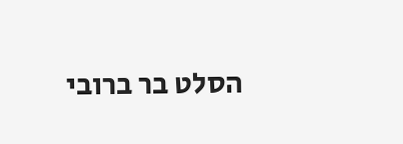הסלט בר ברובי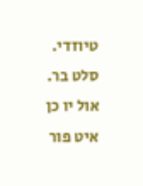טיוזדי. סלט בר. אול יו כן איט פור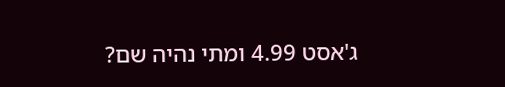ג'אסט 4.99 ומתי נהיה שם?